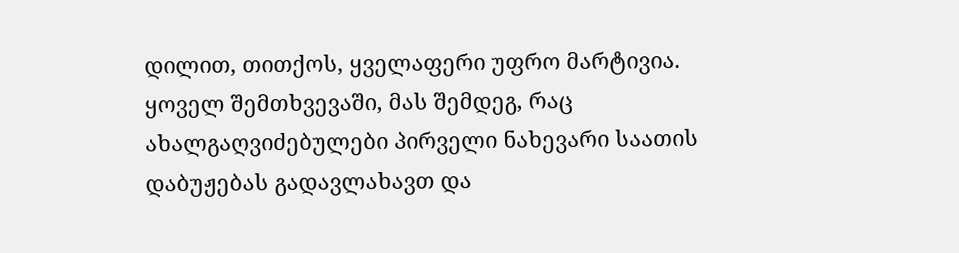დილით, თითქოს, ყველაფერი უფრო მარტივია. ყოველ შემთხვევაში, მას შემდეგ, რაც ახალგაღვიძებულები პირველი ნახევარი საათის დაბუჟებას გადავლახავთ და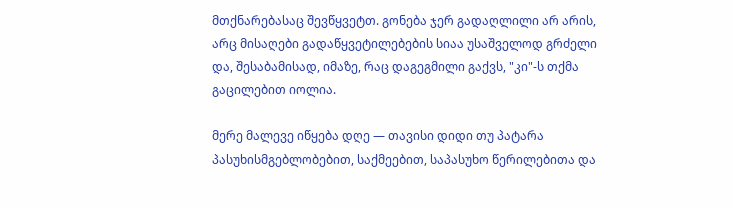მთქნარებასაც შევწყვეტთ. გონება ჯერ გადაღლილი არ არის, არც მისაღები გადაწყვეტილებების სიაა უსაშველოდ გრძელი და, შესაბამისად, იმაზე, რაც დაგეგმილი გაქვს, "კი"-ს თქმა გაცილებით იოლია.

მერე მალევე იწყება დღე — თავისი დიდი თუ პატარა პასუხისმგებლობებით, საქმეებით, საპასუხო წერილებითა და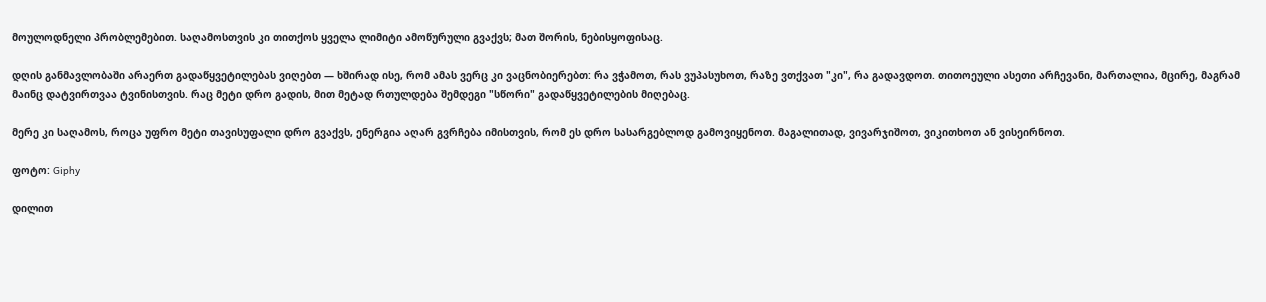მოულოდნელი პრობლემებით. საღამოსთვის კი თითქოს ყველა ლიმიტი ამოწურული გვაქვს; მათ შორის, ნებისყოფისაც.

დღის განმავლობაში არაერთ გადაწყვეტილებას ვიღებთ — ხშირად ისე, რომ ამას ვერც კი ვაცნობიერებთ: რა ვჭამოთ, რას ვუპასუხოთ, რაზე ვთქვათ "კი", რა გადავდოთ. თითოეული ასეთი არჩევანი, მართალია, მცირე, მაგრამ მაინც დატვირთვაა ტვინისთვის. რაც მეტი დრო გადის, მით მეტად რთულდება შემდეგი "სწორი" გადაწყვეტილების მიღებაც.

მერე კი საღამოს, როცა უფრო მეტი თავისუფალი დრო გვაქვს, ენერგია აღარ გვრჩება იმისთვის, რომ ეს დრო სასარგებლოდ გამოვიყენოთ. მაგალითად, ვივარჯიშოთ, ვიკითხოთ ან ვისეირნოთ.

ფოტო: Giphy

დილით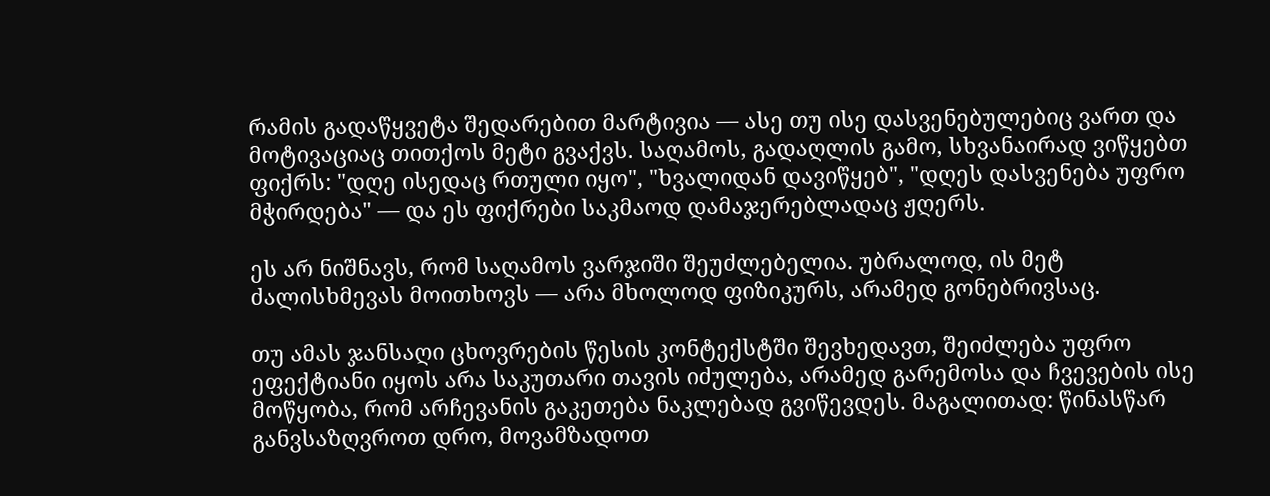რამის გადაწყვეტა შედარებით მარტივია — ასე თუ ისე დასვენებულებიც ვართ და მოტივაციაც თითქოს მეტი გვაქვს. საღამოს, გადაღლის გამო, სხვანაირად ვიწყებთ ფიქრს: "დღე ისედაც რთული იყო", "ხვალიდან დავიწყებ", "დღეს დასვენება უფრო მჭირდება" — და ეს ფიქრები საკმაოდ დამაჯერებლადაც ჟღერს.

ეს არ ნიშნავს, რომ საღამოს ვარჯიში შეუძლებელია. უბრალოდ, ის მეტ ძალისხმევას მოითხოვს — არა მხოლოდ ფიზიკურს, არამედ გონებრივსაც.

თუ ამას ჯანსაღი ცხოვრების წესის კონტექსტში შევხედავთ, შეიძლება უფრო ეფექტიანი იყოს არა საკუთარი თავის იძულება, არამედ გარემოსა და ჩვევების ისე მოწყობა, რომ არჩევანის გაკეთება ნაკლებად გვიწევდეს. მაგალითად: წინასწარ განვსაზღვროთ დრო, მოვამზადოთ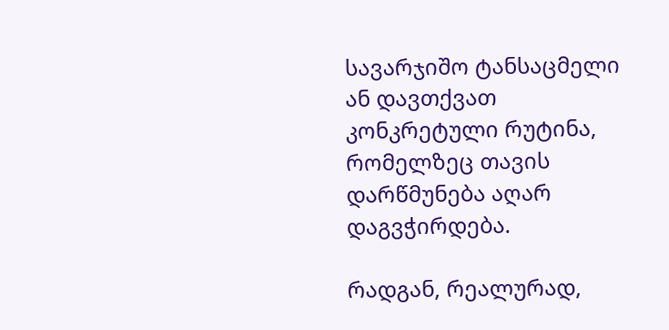სავარჯიშო ტანსაცმელი ან დავთქვათ კონკრეტული რუტინა, რომელზეც თავის დარწმუნება აღარ დაგვჭირდება.

რადგან, რეალურად,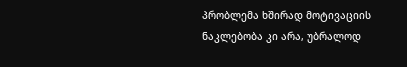პრობლემა ხშირად მოტივაციის ნაკლებობა კი არა, უბრალოდ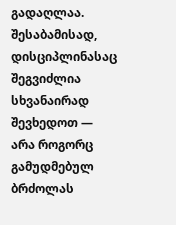გადაღლაა. შესაბამისად, დისციპლინასაც შეგვიძლია სხვანაირად შევხედოთ — არა როგორც გამუდმებულ ბრძოლას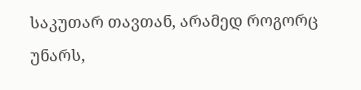საკუთარ თავთან, არამედ როგორც უნარს,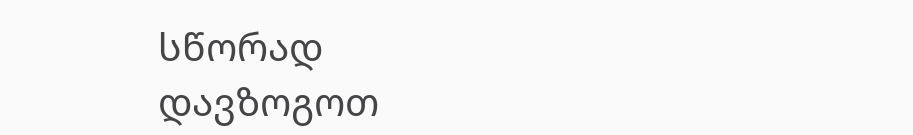სწორად დავზოგოთ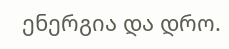ენერგია და დრო.